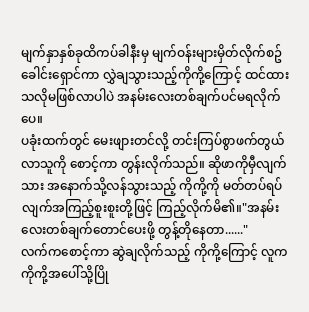မျက်နှာနှစ်ခုထိကပ်ခါနီးမှ မျက်ဝန်းများမှိတ်လိုက်စဥ် ခေါင်းရှောင်ကာ လွှဲချသွားသည့်ကိုကို့ကြောင့် ထင်ထားသလိုမဖြစ်လာပါပဲ အနမ်းလေးတစ်ချက်ပင်မရလိုက်ပေ။
ပခုံးထက်တွင် မေးဖျားတင်လို့ တင်းကြပ်စွာဖက်တွယ်လာသူကို စောင့်ကာ တွန်းလိုက်သည်။ ဆိုဖာကိုမှီလျက်သား အနောက်သို့လန်သွားသည့် ကိုကို့ကို မတ်တပ်ရပ်လျက်အကြည့်စူးစူးတို့ဖြင့် ကြည့်လိုက်မိ၏။"အနမ်းလေးတစ်ချက်တောင်ပေးဖို့ တွန့်တိုနေတာ......"
လက်ကစောင့်ကာ ဆွဲချလိုက်သည့် ကိုကို့ကြောင့် လူက ကိုကို့အပေါ်သို့ပြို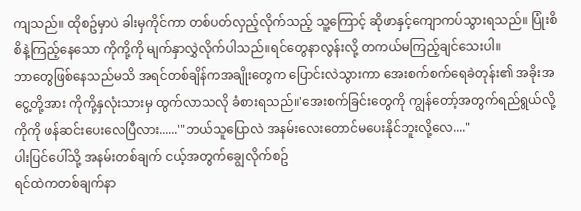ကျသည်။ ထိုစဥ်မှာပဲ ခါးမှကိုင်ကာ တစ်ပတ်လှည့်လိုက်သည့် သူ့ကြောင့် ဆိုဖာနှင့်ကျောကပ်သွားရသည်။ ပြုံးစိစိနဲ့ကြည့်နေသော ကိုကို့ကို မျက်နှာလွှဲလိုက်ပါသည်။ရင်တွေနာလွန်းလို့ တကယ်မကြည့်ချင်သေးပါ။
ဘာတွေဖြစ်နေသည်မသိ အရင်တစ်ချိန်ကအချိုးတွေက ပြောင်းလဲသွားကာ အေးစက်စက်ရေခဲတုန်း၏ အခိုးအငွေ့တို့အား ကိုကို့နှလုံးသားမှ ထွက်လာသလို ခံစားရသည်။'အေးစက်ခြင်းတွေကို ကျွန်တော့်အတွက်ရည်ရွယ်လို့
ကိုကို ဖန်ဆင်းပေးလေပြီလား......'"ဘယ်သူပြောလဲ အနမ်းလေးတောင်မပေးနိုင်ဘူးလို့လေ...."
ပါးပြင်ပေါ်သို့ အနမ်းတစ်ချက် ငယ့်အတွက်ချွေလိုက်စဥ်
ရင်ထဲကတစ်ချက်နာ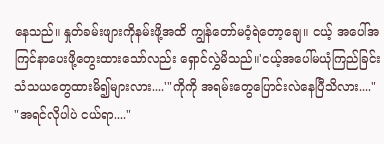နေသည်။ နှုတ်ခမ်းဖျားကိုနမ်းဖို့အထိ ကျွန်တော်မဝံ့ရဲတော့ချေ။ ငယ့် အပေါ်အကြင်နာပေးဖို့တွေးထားသော်လည်း ရှောင်လွှဲမိသည်။'ငယ့်အပေါ်မယုံကြည်ခြင်း
သံသယတွေထားမိ၍များလား....'"ကိုကို အရမ်းတွေပြောင်းလဲနေပြီသိလား...."
"အရင်လိုပါပဲ ငယ်ရာ...."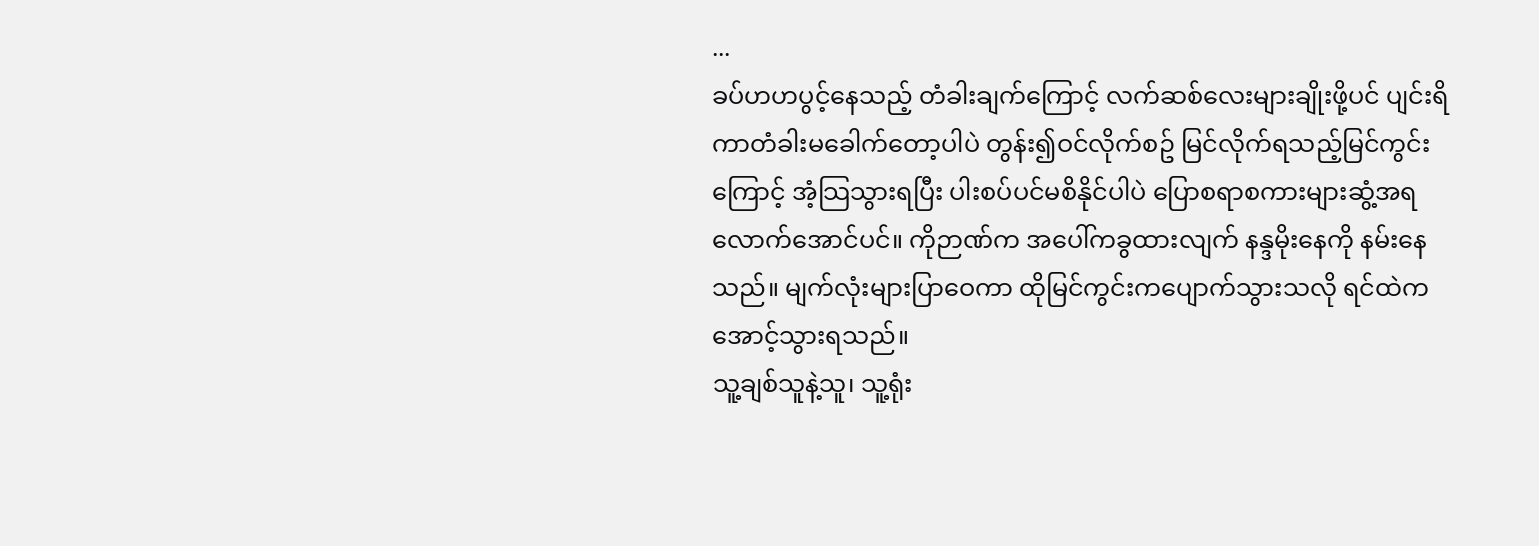...
ခပ်ဟဟပွင့်နေသည့် တံခါးချက်ကြောင့် လက်ဆစ်လေးများချိုးဖို့ပင် ပျင်းရိကာတံခါးမခေါက်တော့ပါပဲ တွန်း၍ဝင်လိုက်စဥ် မြင်လိုက်ရသည့်မြင်ကွင်းကြောင့် အံ့သြသွားရပြီး ပါးစပ်ပင်မစိနိုင်ပါပဲ ပြောစရာစကားများဆွံ့အရလောက်အောင်ပင်။ ကိုဉာဏ်က အပေါ်ကခွထားလျက် နန္ဒမိုးနေကို နမ်းနေသည်။ မျက်လုံးများပြာဝေကာ ထိုမြင်ကွင်းကပျောက်သွားသလို ရင်ထဲကအောင့်သွားရသည်။
သူ့ချစ်သူနဲ့သူ၊ သူ့ရုံး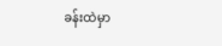ခန်းထဲမှာ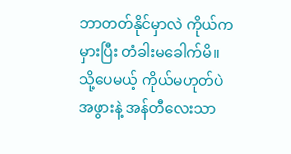ဘာတတ်နိုင်မှာလဲ ကိုယ်ကမှားပြီး တံခါးမခေါက်မိ။ သို့ပေမယ့် ကိုယ်မဟုတ်ပဲ
အဖွားနဲ့ အန်တီလေးသာ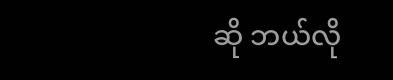ဆို ဘယ်လို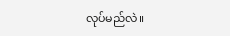လုပ်မည်လဲ။